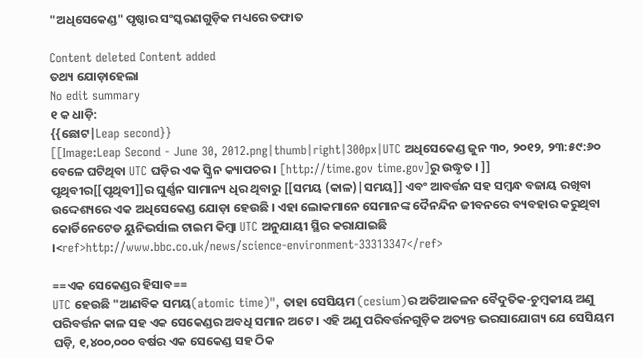"ଅଧିସେକେଣ୍ଡ" ପୃଷ୍ଠାର ସଂସ୍କରଣ‌ଗୁଡ଼ିକ ମଧ୍ୟରେ ତଫାତ

Content deleted Content added
ତଥ୍ୟ ଯୋଡ଼ାହେଲା
No edit summary
୧ କ ଧାଡ଼ି:
{{ଛୋଟ|Leap second}}
[[Image:Leap Second - June 30, 2012.png|thumb|right|300px|UTC ଅଧିସେକେଣ୍ଡ ଜୁନ ୩୦, ୨୦୧୨, ୨୩:୫୯:୬୦ ବେଳେ ଘଟିଥିବା UTC ଘଡ଼ିର ଏକ ସ୍କ୍ରିନ କ୍ୟାପଚର । [http://time.gov time.gov]ରୁ ଉଦ୍ଧୃତ । ]]
ପୃଥିବୀର[[ପୃଥିବୀ]]ର ଘୁର୍ଣ୍ଣନ ସାମାନ୍ୟ ଧିର ଥିବାରୁ [[ସମୟ (କାଳ)|ସମୟ]] ଏବଂ ଆବର୍ତ୍ତନ ସହ ସମ୍ବନ୍ଧ ବଜାୟ ରଖିବା ଉଦ୍ଦେଶ୍ୟରେ ଏକ ଅଧିସେକେଣ୍ଡ ଯୋଡ଼ା ହେଉଛି । ଏହା ଲୋକମାନେ ସେମାନଙ୍କ ଦୈନନ୍ଦିନ ଜୀବନରେ ବ୍ୟବହାର କରୁଥିବା କୋର୍ଡିନେଟେଡ ୟୁନିଭର୍ସାଲ ଟାଇମ କିମ୍ବା UTC ଅନୁଯାୟୀ ସ୍ଥିର କରାଯାଇଛି ।<ref>http://www.bbc.co.uk/news/science-environment-33313347</ref>

==ଏକ ସେକେଣ୍ଡର ହିସାବ==
UTC ହେଉଛି "ଆଣବିକ ସମୟ(atomic time)", ତାହା ସେସିୟମ (cesium)ର ଅତିଆକଳନ ବୈଦୁତିକ-ଚୁମ୍ବକୀୟ ଅଣୁ ପରିବର୍ତ୍ତନ କାଳ ସହ ଏକ ସେକେଣ୍ଡର ଅବଧି ସମାନ ଅଟେ । ଏହି ଅଣୁ ପରିବର୍ତ୍ତନଗୁଡ଼ିକ ଅତ୍ୟନ୍ତ ଭରସାଯୋଗ୍ୟ ଯେ ସେସିୟମ ଘଡ଼ି, ୧,୪୦୦,୦୦୦ ବର୍ଷର ଏକ ସେକେଣ୍ଡ ସହ ଠିକ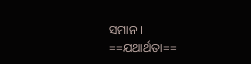ସମାନ ।
==ଯଥାର୍ଥତା==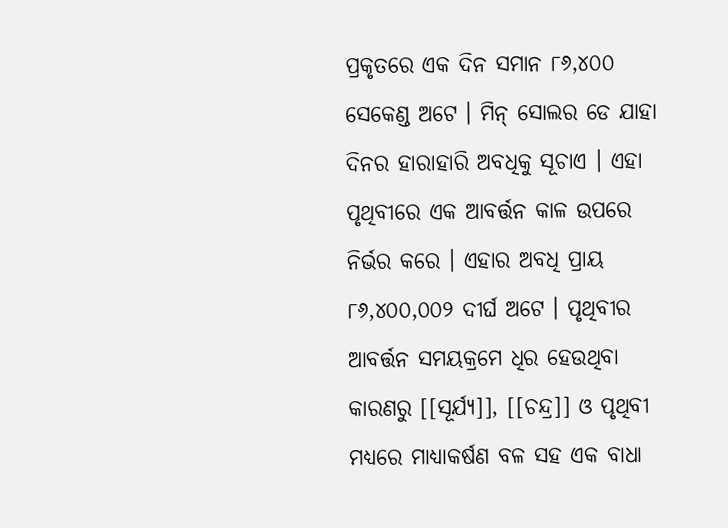ପ୍ରକୃତରେ ଏକ ଦିନ ସମାନ ୮୬,୪୦୦ ସେକେଣ୍ଡ ଅଟେ । ମିନ୍ ସୋଲର ଡେ ଯାହା ଦିନର ହାରାହାରି ଅବଧିକୁ ସୂଚାଏ । ଏହା ପୃଥିବୀରେ ଏକ ଆବର୍ତ୍ତନ କାଳ ଉପରେ ନିର୍ଭର କରେ । ଏହାର ଅବଧି ପ୍ରାୟ ୮୬,୪୦୦,୦୦୨ ଦୀର୍ଘ ଅଟେ । ପୃଥିବୀର ଆବର୍ତ୍ତନ ସମୟକ୍ରମେ ଧିର ହେଉଥିବା କାରଣରୁ [[ସୂର୍ଯ୍ୟ]], [[ଚନ୍ଦ୍ର]] ଓ ପୃଥିବୀ ମଧ୍ୟରେ ମାଧ୍ୟାକର୍ଷଣ ବଳ ସହ ଏକ ବାଧା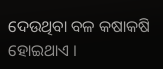ଦେଉଥିବା ବଳ କଷାକଷି ହୋଇଥାଏ ।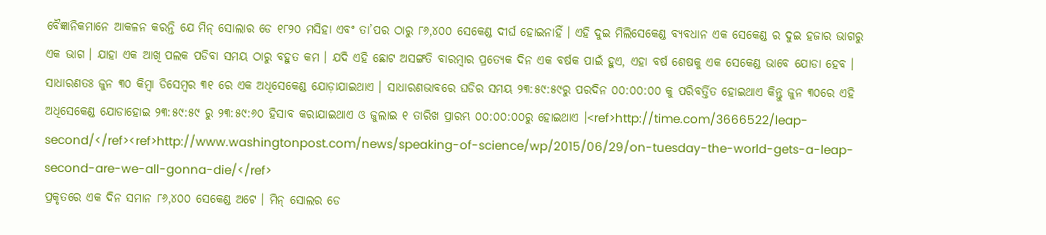ବୈଜ୍ଞାନିକମାନେ ଆକଳନ କରନ୍ତି ଯେ ମିନ୍ ସୋଲାର ଡେ ୧୮୨୦ ମସିହା ଏବଂ ତା’ପର ଠାରୁ ୮୬,୪୦୦ ସେକେଣ୍ଡ ଦୀର୍ଘ ହୋଇନାହିଁ । ଏହି ଦୁଇ ମିଲିସେକେଣ୍ଡ ବ୍ୟବଧାନ ଏକ ସେକେଣ୍ଡ ର ଦୁଇ ହଜାର ଭାଗରୁ ଏକ ଭାଗ । ଯାହା ଏକ ଆଖି ପଲକ ପଡିବା ସମୟ ଠାରୁ ବହୁତ କମ । ଯଦି ଏହି ଛୋଟ ଅସଙ୍ଗତି ବାରମ୍ବାର ପ୍ରତ୍ୟେକ ଦିନ ଏକ ବର୍ଷକ ପାଇଁ ହୁଏ, ଏହା ବର୍ଷ ଶେଷକୁ ଏକ ସେକେଣ୍ଡ ଭାବେ ଯୋଡା ହେବ । ସାଧାରଣତଃ ଜୁନ ୩୦ କିମ୍ବା ଡିସେମ୍ବର ୩୧ ରେ ଏକ ଅଧିସେକେଣ୍ଡ ଯୋଡ଼ାଯାଇଥାଏ । ସାଧାରଣଭାବରେ ଘଡିର ସମୟ ୨୩:୫୯:୫୯ରୁ ପରଦିନ ୦୦:୦୦:୦୦ କୁ ପରିବର୍ତ୍ତିତ ହୋଇଥାଏ କିନ୍ତୁ ଜୁନ ୩୦ରେ ଏହି ଅଧିସେକେଣ୍ଡ ଯୋଡାହୋଇ ୨୩:୫୯:୫୯ ରୁ ୨୩:୫୯:୬୦ ହିସାବ କରାଯାଇଥାଏ ଓ ଜୁଲାଇ ୧ ତାରିଖ ପ୍ରାରମ୍ଭ ୦୦:୦୦:୦୦ରୁ ହୋଇଥାଏ ।<ref>http://time.com/3666522/leap-second/</ref><ref>http://www.washingtonpost.com/news/speaking-of-science/wp/2015/06/29/on-tuesday-the-world-gets-a-leap-second-are-we-all-gonna-die/</ref>
ପ୍ରକୃତରେ ଏକ ଦିନ ସମାନ ୮୬,୪୦୦ ସେକେଣ୍ଡ ଅଟେ । ମିନ୍ ସୋଲର ଡେ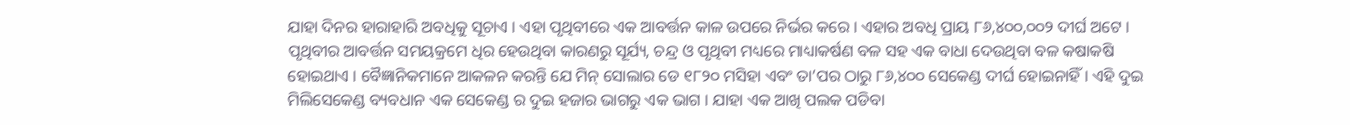ଯାହା ଦିନର ହାରାହାରି ଅବଧିକୁ ସୂଚାଏ । ଏହା ପୃଥିବୀରେ ଏକ ଆବର୍ତ୍ତନ କାଳ ଉପରେ ନିର୍ଭର କରେ । ଏହାର ଅବଧି ପ୍ରାୟ ୮୬,୪୦୦,୦୦୨ ଦୀର୍ଘ ଅଟେ ।
ପୃଥିବୀର ଆବର୍ତ୍ତନ ସମୟକ୍ରମେ ଧିର ହେଉଥିବା କାରଣରୁ ସୂର୍ଯ୍ୟ, ଚନ୍ଦ୍ର ଓ ପୃଥିବୀ ମଧ୍ୟରେ ମାଧ୍ୟାକର୍ଷଣ ବଳ ସହ ଏକ ବାଧା ଦେଉଥିବା ବଳ କଷାକଷି ହୋଇଥାଏ । ବୈଜ୍ଞାନିକମାନେ ଆକଳନ କରନ୍ତି ଯେ ମିନ୍ ସୋଲାର ଡେ ୧୮୨୦ ମସିହା ଏବଂ ତା’ପର ଠାରୁ ୮୬,୪୦୦ ସେକେଣ୍ଡ ଦୀର୍ଘ ହୋଇନାହିଁ । ଏହି ଦୁଇ ମିଲିସେକେଣ୍ଡ ବ୍ୟବଧାନ ଏକ ସେକେଣ୍ଡ ର ଦୁଇ ହଜାର ଭାଗରୁ ଏକ ଭାଗ । ଯାହା ଏକ ଆଖି ପଲକ ପଡିବା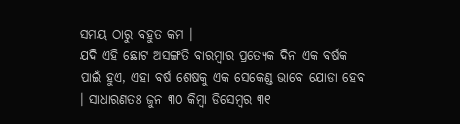ସମୟ ଠାରୁ ବହୁତ କମ ।
ଯଦି ଏହି ଛୋଟ ଅସଙ୍ଗତି ବାରମ୍ବାର ପ୍ରତ୍ୟେକ ଦିନ ଏକ ବର୍ଷକ ପାଇଁ ହୁଏ, ଏହା ବର୍ଷ ଶେଷକୁ ଏକ ସେକେଣ୍ଡ ଭାବେ ଯୋଡା ହେବ । ସାଧାରଣତଃ ଜୁନ ୩୦ କିମ୍ବା ଡିସେମ୍ବର ୩୧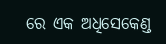ରେ ଏକ ଅଧିସେକେଣ୍ଡ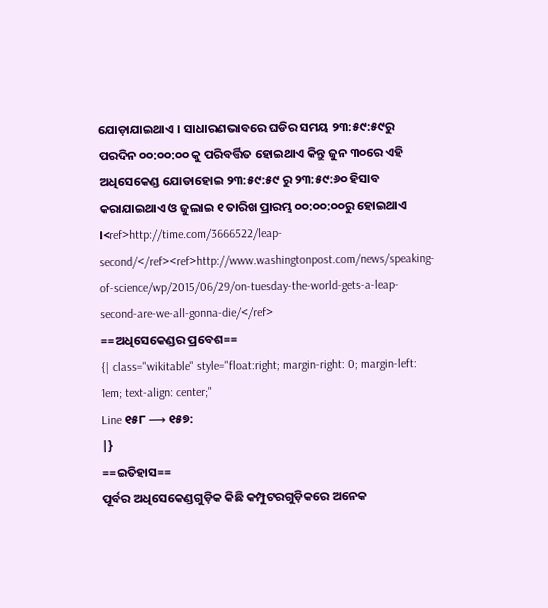ଯୋଡ଼ାଯାଇଥାଏ । ସାଧାରଣଭାବରେ ଘଡିର ସମୟ ୨୩:୫୯:୫୯ରୁ ପରଦିନ ୦୦:୦୦:୦୦ କୁ ପରିବର୍ତ୍ତିତ ହୋଇଥାଏ କିନ୍ତୁ ଜୁନ ୩୦ରେ ଏହି ଅଧିସେକେଣ୍ଡ ଯୋଡାହୋଇ ୨୩:୫୯:୫୯ ରୁ ୨୩:୫୯:୬୦ ହିସାବ କରାଯାଇଥାଏ ଓ ଜୁଲାଇ ୧ ତାରିଖ ପ୍ରାରମ୍ଭ ୦୦:୦୦:୦୦ରୁ ହୋଇଥାଏ ।<ref>http://time.com/3666522/leap-second/</ref><ref>http://www.washingtonpost.com/news/speaking-of-science/wp/2015/06/29/on-tuesday-the-world-gets-a-leap-second-are-we-all-gonna-die/</ref>
==ଅଧିସେକେଣ୍ଡର ପ୍ରବେଶ==
{| class="wikitable" style="float:right; margin-right: 0; margin-left: 1em; text-align: center;"
Line ୧୫୮ ⟶ ୧୫୭:
|}
==ଇତିହାସ==
ପୂର୍ବର ଅଧିସେକେଣ୍ଡଗୁଡ଼ିକ କିଛି କମ୍ପୁଟରଗୁଡ଼ିକରେ ଅନେକ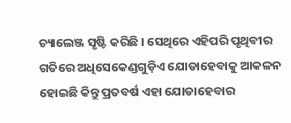ଚ୍ୟାଲେଞ୍ଜ ସୃଷ୍ଟି କରିଛି । ସେଥିରେ ଏହିପରି ପୃଥିବୀର ଗତିରେ ଅଧିସେକେଣ୍ଡଗୁଡ଼ିଏ ଯୋଡାହେବାକୁ ଆକଳନ ହୋଇଛି କିନ୍ତୁ ପ୍ରତବର୍ଷ ଏହା ଯୋଡାହେବାର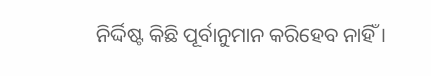ନିର୍ଦ୍ଦିଷ୍ଟ କିଛି ପୂର୍ବାନୁମାନ କରିହେବ ନାହିଁ ।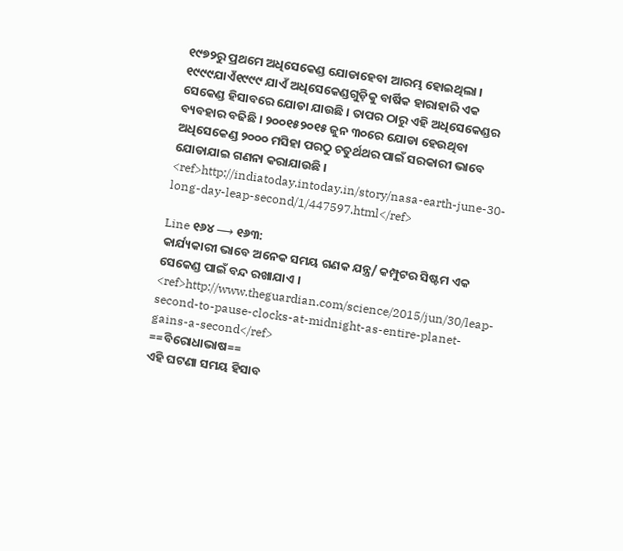୧୯୭୨ରୁ ପ୍ରଥମେ ଅଧିସେକେଣ୍ଡ ଯୋଡାହେବା ଆରମ୍ଭ ହୋଇଥିଲା । ୧୯୯୯ଯାଏଁ୧୯୯୯ ଯାଏଁ ଅଧିସେକେଣ୍ଡଗୁଡ଼ିକୁ ବାର୍ଷିକ ହାରାହାରି ଏକ ସେକେଣ୍ଡ ହିସାବରେ ଯୋଡା ଯାଉଛି । ତାପର ଠାରୁ ଏହି ଅଧିସେକେଣ୍ଡର ବ୍ୟବହାର ବଢିଛି । ୨୦୦୧୫୨୦୧୫ ଜୁନ ୩୦ରେ ଯୋଡା ହେଉଥିବା ଅଧିସେକେଣ୍ଡ ୨୦୦୦ ମସିହା ପରଠୁ ଚତୁର୍ଥଥର ପାଇଁ ସରକାରୀ ଭାବେ ଯୋଡାଯାଇ ଗଣନା କରାଯାଉଛି ।
<ref>http://indiatoday.intoday.in/story/nasa-earth-june-30-long-day-leap-second/1/447597.html</ref>

Line ୧୬୪ ⟶ ୧୬୩:
କାର୍ଯ୍ୟକାରୀ ଭାବେ ଅନେକ ସମୟ ଗଣକ ଯନ୍ତ୍ର/ କମ୍ପୁଟର ସିଷ୍ଟମ ଏକ ସେକେଣ୍ଡ ପାଇଁ ବନ୍ଦ ରଖାଯାଏ । <ref>http://www.theguardian.com/science/2015/jun/30/leap-second-to-pause-clocks-at-midnight-as-entire-planet-gains-a-second</ref>
==ବିରୋଧାଭାଷ==
ଏହି ଘଟଣା ସମୟ ହିସାବ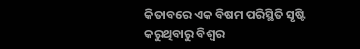କିତାବରେ ଏକ ବିଷମ ପରିସ୍ଥିତି ସୃଷ୍ଟି କରୁଥିବାରୁ ବିଶ୍ବର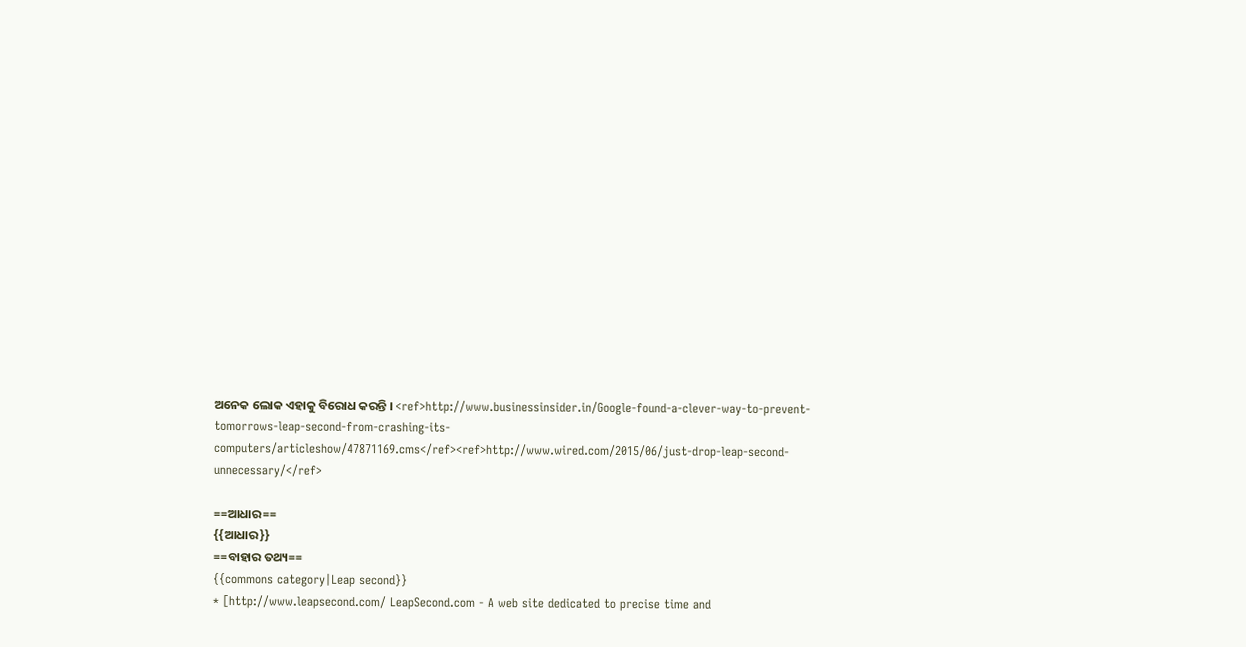ଅନେକ ଲୋକ ଏହାକୁ ବିରୋଧ କରନ୍ତି । <ref>http://www.businessinsider.in/Google-found-a-clever-way-to-prevent-tomorrows-leap-second-from-crashing-its-computers/articleshow/47871169.cms</ref><ref>http://www.wired.com/2015/06/just-drop-leap-second-unnecessary/</ref>

==ଆଧାର==
{{ଆଧାର}}
==ବାହାର ତଥ୍ୟ==
{{commons category|Leap second}}
* [http://www.leapsecond.com/ LeapSecond.com - A web site dedicated to precise time and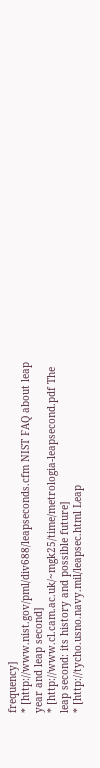frequency]
* [http://www.nist.gov/pml/div688/leapseconds.cfm NIST FAQ about leap year and leap second]
* [http://www.cl.cam.ac.uk/~mgk25/time/metrologia-leapsecond.pdf The leap second: its history and possible future]
* [http://tycho.usno.navy.mil/leapsec.html Leap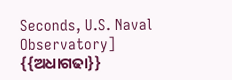Seconds, U.S. Naval Observatory]
{{ଅଧାଗଢା}}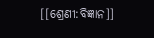[[ଶ୍ରେଣୀ:ବିଜ୍ଞାନ]]